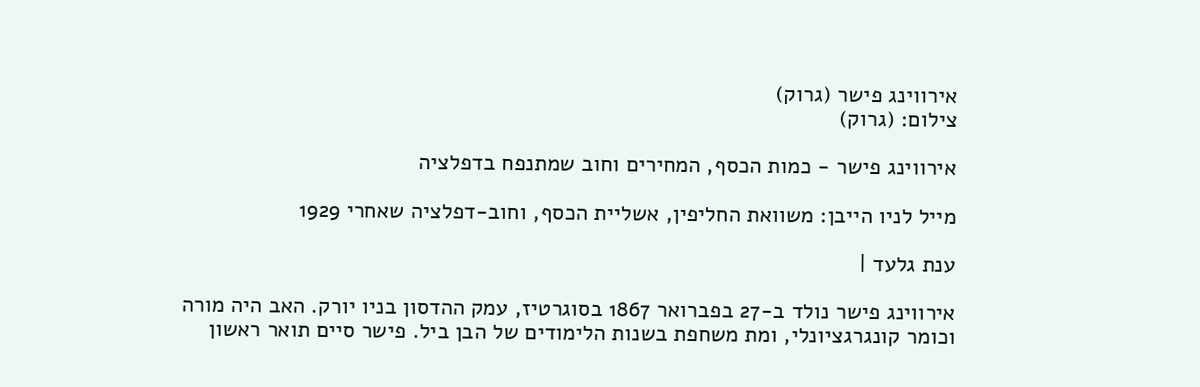אירווינג פישר (גרוק)
צילום: (גרוק)

אירווינג פישר - כמות הכסף, המחירים וחוב שמתנפח בדפלציה

מייל לניו הייבן: משוואת החליפין, אשליית הכסף, וחוב-דפלציה שאחרי 1929

ענת גלעד |

אירווינג פישר נולד ב-27 בפברואר 1867 בסוגרטיז, עמק ההדסון בניו יורק. האב היה מורה וכומר קונגרגציונלי, ומת משחפת בשנות הלימודים של הבן ביל. פישר סיים תואר ראשון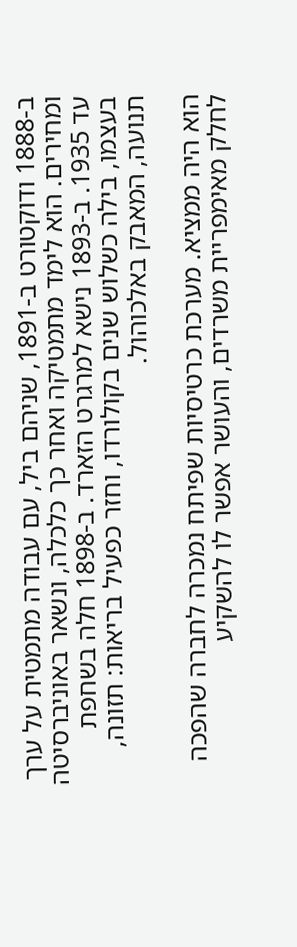ב-1888 ודוקטורט ב-1891, שניהם ביל, עם עבודה מתמטית על ערך ומחירים. הוא לימד מתמטיקה ואחר כך כלכלה, ונשאר באוניברסיטה עד 1935. ב-1893 נישא למרגרט הזארד. ב-1898 חלה בשחפת בעצמו, בילה כשלוש שנים בקולורדו, וחזר כפעיל בריאות: תזונה, תנועה, המאבק באלכוהול.

הוא היה ממציא. מערכת כרטיסיות שפיתח נמכרה לחברה שהפכה לחלק מאימפריית משרדים, והעושר אפשר לו להשקיע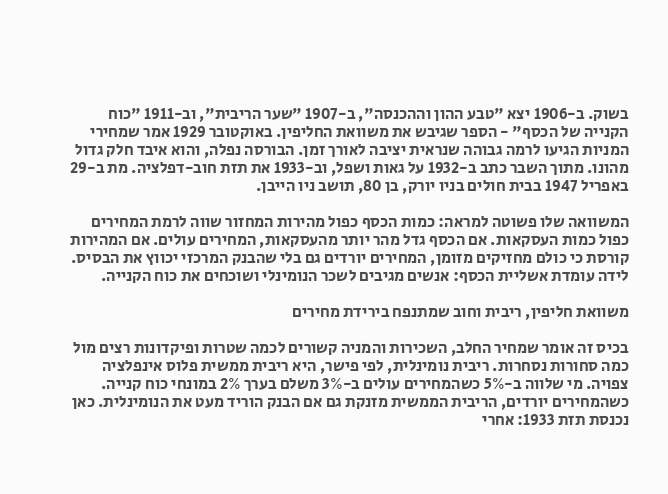בשוק. ב-1906 יצא "טבע ההון וההכנסה", ב-1907 "שער הריבית", וב-1911 "כוח הקנייה של הכסף" - הספר שגיבש את משוואת החליפין. באוקטובר 1929 אמר שמחירי המניות הגיעו לרמה גבוהה שנראית יציבה לאורך זמן. הבורסה נפלה, והוא איבד חלק גדול מהונו. מתוך השבר כתב ב-1932 על גאות ושפל, וב-1933 את תזת חוב-דפלציה. מת ב-29 באפריל 1947 בבית חולים בניו יורק, בן 80, תושב ניו הייבן.

המשוואה שלו פשוטה למראה: כמות הכסף כפול מהירות המחזור שווה לרמת המחירים כפול כמות העסקאות. אם הכסף גדל מהר יותר מהעסקאות, המחירים עולים. אם המהירות קורסת כי כולם מחזיקים מזומן, המחירים יורדים גם בלי שהבנק המרכזי יכווץ את הבסיס. לידה עומדת אשליית הכסף: אנשים מגיבים לשכר הנומינלי ושוכחים את כוח הקנייה.

משוואת חליפין, ריבית וחוב שמתנפח בירידת מחירים

בכיס זה אומר שמחיר החלב, השכירות והמניה קשורים לכמה שטרות ופיקדונות רצים מול כמה סחורות נסחרות. ריבית נומינלית, לפי פישר, היא ריבית ממשית פלוס אינפלציה צפויה. מי שלווה ב-5% כשהמחירים עולים ב-3% משלם בערך 2% במונחי כוח קנייה. כשהמחירים יורדים, הריבית הממשית מזנקת גם אם הבנק הוריד מעט את הנומינלית. כאן נכנסת תזת 1933: אחרי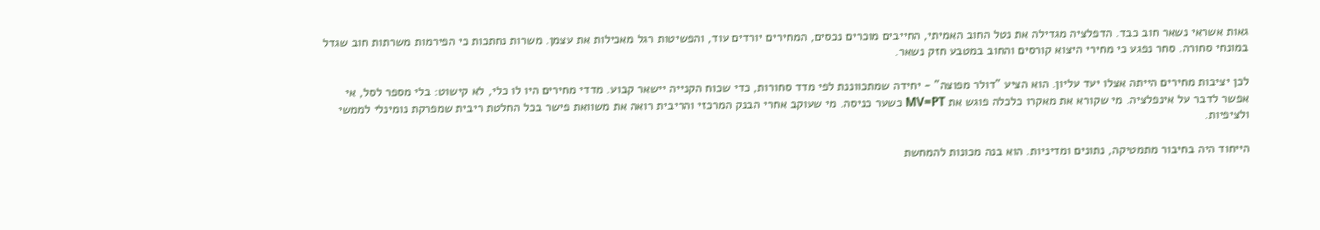גאות אשראי נשאר חוב כבד. הדפלציה מגדילה את נטל החוב האמיתי, החייבים מוכרים נכסים, המחירים יורדים עוד, והפשיטות רגל מאכילות את עצמן. משרות נחתכות כי הפירמות משרתות חוב שגדל במונחי סחורה. סחר נפגע כי מחירי היצוא קורסים והחוב במטבע חזק נשאר.

לכן יציבות מחירים הייתה אצלו יעד עליון. הוא הציע "דולר מפוצה" - יחידה שמתכווננת לפי מדד סחורות, כדי שכוח הקנייה יישאר קבוע. מדדי מחירים היו לו כלי, לא קישוט: בלי מספר לסל, אי אפשר לדבר על אינפלציה. מי שקורא את מאקרו כלכלה פוגש את MV=PT כשער כניסה. מי שעוקב אחרי הבנק המרכזי והריבית רואה את משוואת פישר בכל החלטת ריבית שמפרקת נומינלי לממשי ולציפיות.

הייחוד היה בחיבור מתמטיקה, נתונים ומדיניות. הוא בנה מכונות להמחשת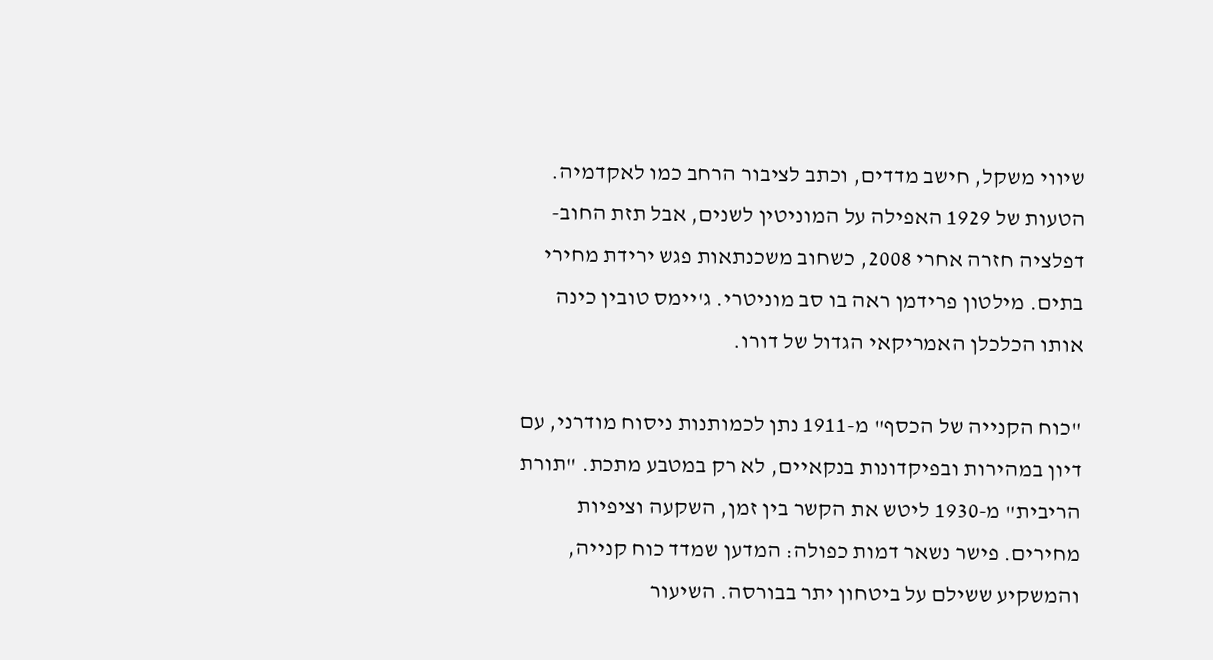שיווי משקל, חישב מדדים, וכתב לציבור הרחב כמו לאקדמיה. הטעות של 1929 האפילה על המוניטין לשנים, אבל תזת החוב-דפלציה חזרה אחרי 2008, כשחוב משכנתאות פגש ירידת מחירי בתים. מילטון פרידמן ראה בו סב מוניטרי. ג'יימס טובין כינה אותו הכלכלן האמריקאי הגדול של דורו.

"כוח הקנייה של הכסף" מ-1911 נתן לכמותנות ניסוח מודרני, עם דיון במהירות ובפיקדונות בנקאיים, לא רק במטבע מתכת. "תורת הריבית" מ-1930 ליטש את הקשר בין זמן, השקעה וציפיות מחירים. פישר נשאר דמות כפולה: המדען שמדד כוח קנייה, והמשקיע ששילם על ביטחון יתר בבורסה. השיעור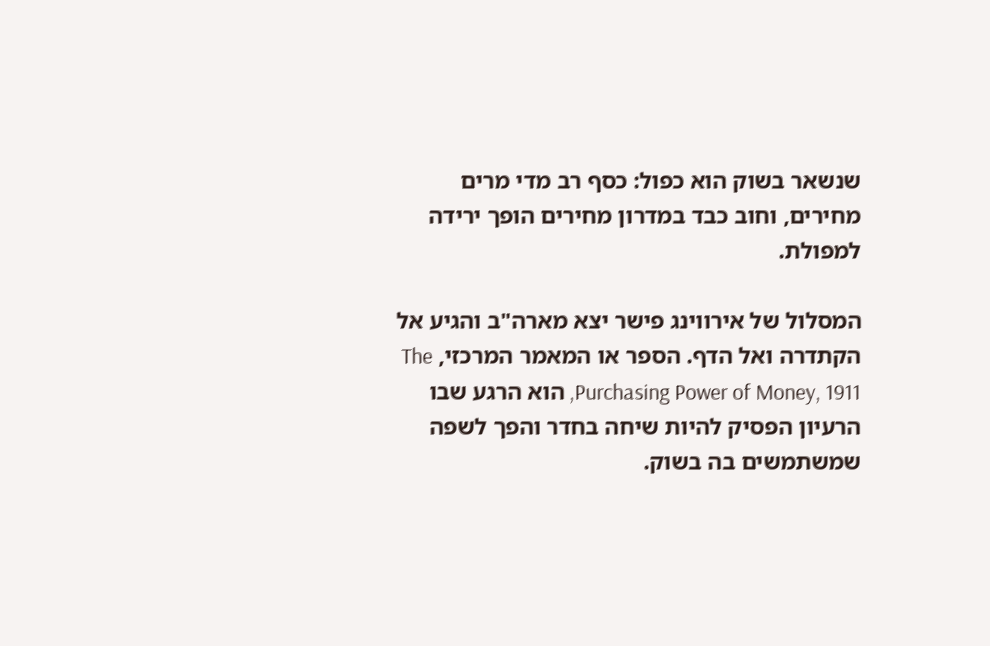שנשאר בשוק הוא כפול: כסף רב מדי מרים מחירים, וחוב כבד במדרון מחירים הופך ירידה למפולת.

המסלול של אירווינג פישר יצא מארה"ב והגיע אל הקתדרה ואל הדף. הספר או המאמר המרכזי, The Purchasing Power of Money, 1911, הוא הרגע שבו הרעיון הפסיק להיות שיחה בחדר והפך לשפה שמשתמשים בה בשוק.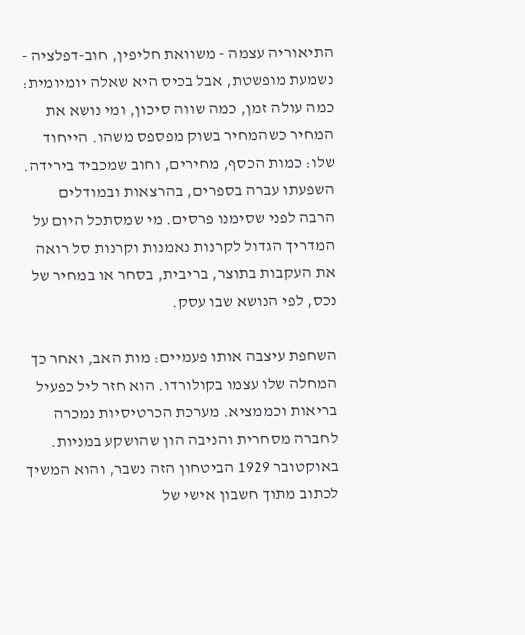התיאוריה עצמה - משוואת חליפין, חוב-דפלציה - נשמעת מופשטת, אבל בכיס היא שאלה יומיומית: כמה עולה זמן, כמה שווה סיכון, ומי נושא את המחיר כשהמחיר בשוק מפספס משהו. הייחוד שלו: כמות הכסף, מחירים, וחוב שמכביד בירידה. השפעתו עברה בספרים, בהרצאות ובמודלים הרבה לפני שסימנו פרסים. מי שמסתכל היום על המדריך הגדול לקרנות נאמנות וקרנות סל רואה את העקבות בתוצר, בריבית, בסחר או במחיר של נכס, לפי הנושא שבו עסק.

השחפת עיצבה אותו פעמיים: מות האב, ואחר כך המחלה שלו עצמו בקולורדו. הוא חזר ליל כפעיל בריאות וכממציא. מערכת הכרטיסיות נמכרה לחברה מסחרית והניבה הון שהושקע במניות. באוקטובר 1929 הביטחון הזה נשבר, והוא המשיך לכתוב מתוך חשבון אישי של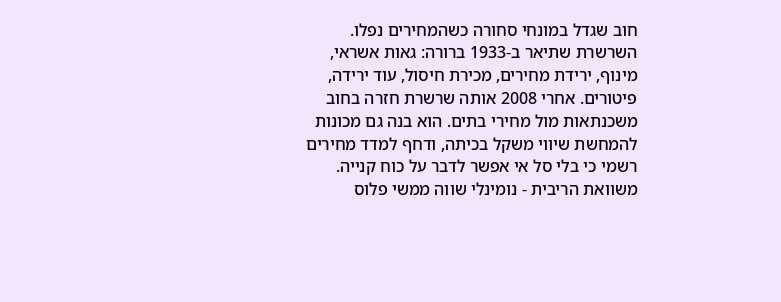חוב שגדל במונחי סחורה כשהמחירים נפלו. השרשרת שתיאר ב-1933 ברורה: גאות אשראי, מינוף, ירידת מחירים, מכירת חיסול, עוד ירידה, פיטורים. אחרי 2008 אותה שרשרת חזרה בחוב משכנתאות מול מחירי בתים. הוא בנה גם מכונות להמחשת שיווי משקל בכיתה, ודחף למדד מחירים רשמי כי בלי סל אי אפשר לדבר על כוח קנייה. משוואת הריבית - נומינלי שווה ממשי פלוס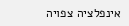אינפלציה צפויה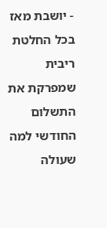- יושבת מאז בכל החלטת ריבית שמפרקת את התשלום החודשי למה שעולה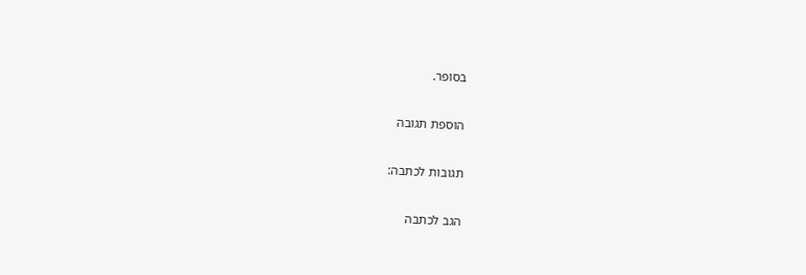בסופר.

הוספת תגובה

תגובות לכתבה:

הגב לכתבה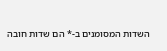השדות המסומנים ב-* הם שדות חובה